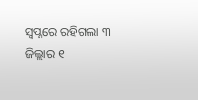ସ୍ବପ୍ନରେ ରହିଗଲା ୩ ଜିଲ୍ଲାର ୧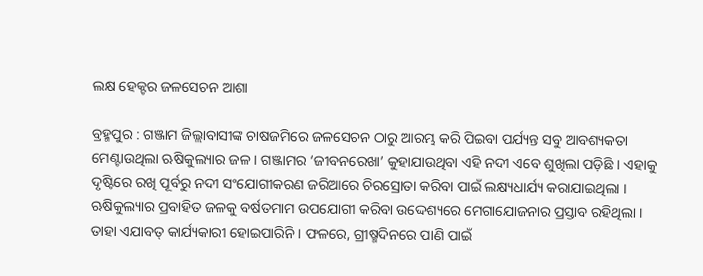ଲକ୍ଷ ହେକ୍ଟର ଜଳସେଚନ ଆଶା

ବ୍ରହ୍ମପୁର : ଗଞ୍ଜାମ ଜିଲ୍ଲାବାସୀଙ୍କ ଚାଷଜମିରେ ଜଳସେଚନ ଠାରୁ ଆରମ୍ଭ କରି ପିଇବା ପର୍ଯ୍ୟନ୍ତ ସବୁ ଆବଶ୍ୟକତା ମେଣ୍ଟାଉଥିଲା ଋଷିକୁଲ୍ୟାର ଜଳ । ଗଞ୍ଜାମର ‘ଜୀବନରେଖା’ କୁହାଯାଉଥିବା ଏହି ନଦୀ ଏବେ ଶୁଖିଲା ପଡ଼ିଛି । ଏହାକୁ ଦୃଷ୍ଟିରେ ରଖି ପୂର୍ବରୁ ନଦୀ ସଂଯୋଗୀକରଣ ଜରିଆରେ ଚିରସ୍ରୋତା କରିବା ପାଇଁ ଲକ୍ଷ୍ୟଧାର୍ଯ୍ୟ କରାଯାଇଥିଲା । ଋଷିକୁଲ୍ୟାର ପ୍ରବାହିତ ଜଳକୁ ବର୍ଷତମାମ ଉପଯୋଗୀ କରିବା ଉଦ୍ଦେଶ୍ୟରେ ମେଗାଯୋଜନାର ପ୍ରସ୍ତାବ ରହିଥିଲା । ତାହା ଏଯାବତ୍‌ କାର୍ଯ୍ୟକାରୀ ହୋଇପାରିନି । ଫଳରେ, ଗ୍ରୀଷ୍ମଦିନରେ ପାଣି ପାଇଁ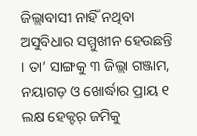ଜିଲ୍ଲାବାସୀ ନାହିଁ ନଥିବା ଅସୁବିଧାର ସମ୍ମୁଖୀନ ହେଉଛନ୍ତି । ତା’ ସାଙ୍ଗକୁ ୩ ଜିଲ୍ଲା ଗଞ୍ଜାମ, ନୟାଗଡ଼ ଓ ଖୋର୍ଦ୍ଧାର ପ୍ରାୟ ୧ ଲକ୍ଷ ହେକ୍ଟର୍‌ ଜମିକୁ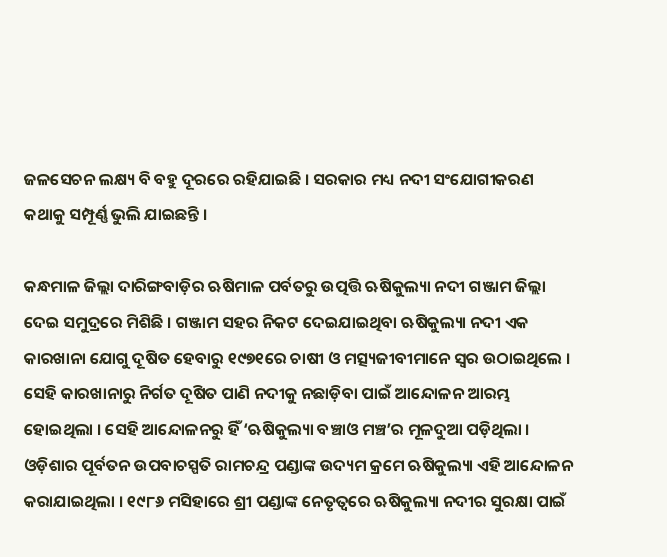ଜଳସେଚନ ଲକ୍ଷ୍ୟ ବି ବହୁ ଦୂରରେ ରହିଯାଇଛି । ସରକାର ମଧ୍ୟ ନଦୀ ସଂଯୋଗୀକରଣ କଥାକୁ ସମ୍ପୂର୍ଣ୍ଣ ଭୁଲି ଯାଇଛନ୍ତି ।

କନ୍ଧମାଳ ଜିଲ୍ଲା ଦାରିଙ୍ଗବାଡ଼ିର ଋଷିମାଳ ପର୍ବତରୁ ଉତ୍ପତ୍ତି ଋଷିକୁଲ୍ୟା ନଦୀ ଗଞ୍ଜାମ ଜିଲ୍ଲା ଦେଇ ସମୁଦ୍ରରେ ମିଶିଛି । ଗଞ୍ଜାମ ସହର ନିକଟ ଦେଇଯାଇଥିବା ଋଷିକୁଲ୍ୟା ନଦୀ ଏକ କାରଖାନା ଯୋଗୁ ଦୂଷିତ ହେବାରୁ ୧୯୭୧ରେ ଚାଷୀ ଓ ମତ୍ସ୍ୟଜୀବୀମାନେ ସ୍ବ‌ର ଉଠାଇଥିଲେ । ସେହି କାରଖାନାରୁ ନିର୍ଗତ ଦୂଷିତ ପାଣି ନଦୀକୁ ନଛାଡ଼ିବା ପାଇଁ ଆନ୍ଦୋଳନ ଆରମ୍ଭ ହୋଇଥିଲା । ସେହି ଆନ୍ଦୋଳନରୁ ହିଁ ‘ଋଷିକୁଲ୍ୟା ବଞ୍ଚାଓ ମଞ୍ଚ’ର ମୂଳଦୁଆ ପଡ଼ିଥିଲା । ଓଡ଼ିଶାର ପୂର୍ବତନ ଉପବାଚସ୍ପତି ରାମଚନ୍ଦ୍ର ପଣ୍ଡାଙ୍କ ଉଦ୍ୟମ କ୍ରମେ ଋଷିକୁଲ୍ୟା ଏହି ଆନ୍ଦୋଳନ କରାଯାଇଥିଲା । ୧୯୮୬ ମସିହାରେ ଶ୍ରୀ ପଣ୍ଡାଙ୍କ ନେତୃତ୍ବରେ ଋଷିକୁଲ୍ୟା ନଦୀର ସୁରକ୍ଷା ପାଇଁ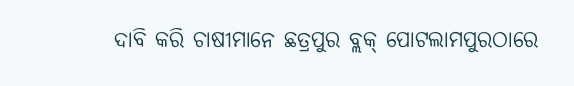ଦାବି କରି ଚାଷୀମାନେ ଛତ୍ରପୁର ବ୍ଲକ୍‌ ପୋଟଲାମପୁରଠାରେ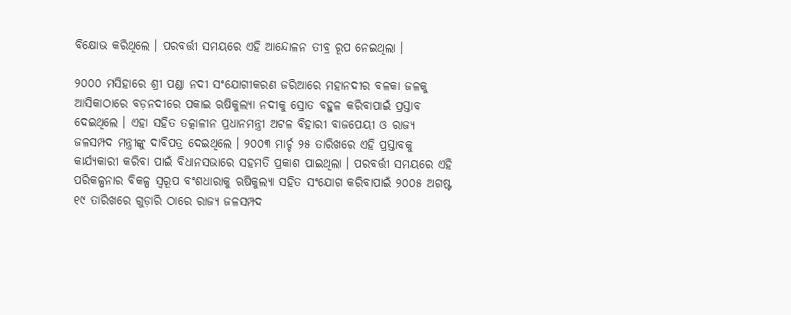ବିକ୍ଷୋଭ କରିଥିଲେ । ପରବର୍ତ୍ତୀ ସମୟରେ ଏହି ଆନ୍ଦୋଳନ ତୀବ୍ର ରୂପ ନେଇଥିଲା ।

୨୦୦୦ ମସିହାରେ ଶ୍ରୀ ପଣ୍ଡା ନଦୀ ସଂଯୋଗୀକରଣ ଜରିଆରେ ମହାନଦୀର ବଳକା ଜଳକୁ ଆସିକାଠାରେ ବଡ଼ନଦୀରେ ପକାଇ ଋଷିକୁଲ୍ୟା ନଦୀକୁ ସ୍ରୋତ ବହୁଳ କରିବାପାଇଁ ପ୍ରସ୍ତାବ ଦେଇଥିଲେ । ଏହା ସହିତ ତତ୍କାଳୀନ ପ୍ରଧାନମନ୍ତ୍ରୀ ଅଟଳ ବିହାରୀ ବାଜପେୟୀ ଓ ରାଜ୍ୟ ଜଳସମ୍ପଦ ମନ୍ତ୍ରୀଙ୍କୁ ଦାବିପତ୍ର ଦେଇଥିଲେ । ୨୦୦୩ ମାର୍ଚ୍ଚ ୨୫ ତାରିଖରେ ଏହି ପ୍ରସ୍ତାବକୁ କାର୍ଯ୍ୟକାରୀ କରିବା ପାଇଁ ବିଧାନସଭାରେ ସହମତି ପ୍ରକାଶ ପାଇଥିଲା । ପରବର୍ତ୍ତୀ ସମୟରେ ଏହି ପରିକଳ୍ପନାର ବିକଳ୍ପ ସ୍ବରୂପ ବଂଶଧାରାକୁ ଋଷିକୁଲ୍ୟା ସହିତ ସଂଯୋଗ କରିବାପାଇଁ ୨୦୦୫ ଅଗଷ୍ଟ ୧୯ ତାରିଖରେ ଗୁଡ଼ାରି ଠାରେ ରାଜ୍ୟ ଜଳସମ୍ପଦ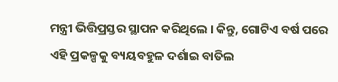ମନ୍ତ୍ରୀ ଭିତ୍ତିପ୍ରସ୍ତର ସ୍ଥାପନ କରିଥିଲେ । କିନ୍ତୁ, ଗୋଟିଏ ବର୍ଷ ପରେ ଏହି ପ୍ରକଳ୍ପକୁ ବ୍ୟୟବହୁଳ ଦର୍ଶାଇ ବାତିଲ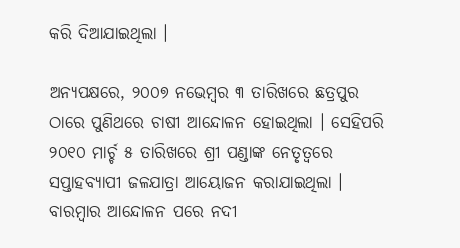କରି ଦିଆଯାଇଥିଲା ।

ଅନ୍ୟପକ୍ଷରେ, ୨୦୦୭ ନଭେମ୍ବର ୩ ତାରିଖରେ ଛତ୍ରପୁର ଠାରେ ପୁଣିଥରେ ଚାଷୀ ଆନ୍ଦୋଳନ ହୋଇଥିଲା । ସେହିପରି ୨୦୧୦ ମାର୍ଚ୍ଚ ୫ ତାରିଖରେ ଶ୍ରୀ ପଣ୍ଡାଙ୍କ ନେତୃତ୍ବରେ ସପ୍ତାହବ୍ୟାପୀ ଜଳଯାତ୍ରା ଆୟୋଜନ କରାଯାଇଥିଲା । ବାରମ୍ବାର ଆନ୍ଦୋଳନ ପରେ ନଦୀ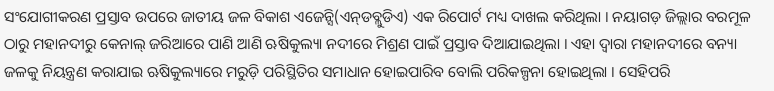ସଂଯୋଗୀକରଣ ପ୍ରସ୍ତାବ ଉପରେ ଜାତୀୟ ଜଳ ବିକାଶ ଏଜେନ୍ସି(ଏନ୍‌ଡବ୍ଲୁଡିଏ) ଏକ ରିପୋର୍ଟ ମଧ୍ୟ ଦାଖଲ କରିଥିଲା । ନୟାଗଡ଼ ଜିଲ୍ଲାର ବରମୂଳ ଠାରୁ ମହାନଦୀରୁ କେନାଲ୍‌ ଜରିଆରେ ପାଣି ଆଣି ଋଷିକୁଲ୍ୟା ନଦୀରେ ମିଶ୍ରଣ ପାଇଁ ପ୍ରସ୍ତାବ ଦିଆଯାଇଥିଲା । ଏହା ଦ୍ବାରା ମହାନଦୀରେ ବନ୍ୟା ଜଳକୁ ନିୟନ୍ତ୍ରଣ କରାଯାଇ ଋଷିକୁଲ୍ୟାରେ ମରୁଡ଼ି ପରିସ୍ଥିତିର ସମାଧାନ ହୋଇପାରିବ ବୋଲି ପରିକଳ୍ପନା ହୋଇଥିଲା । ସେହିପରି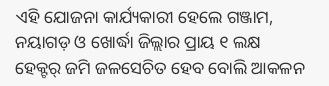ଏହି ଯୋଜନା କାର୍ଯ୍ୟକାରୀ ହେଲେ ଗଞ୍ଜାମ, ନୟାଗଡ଼ ଓ ଖୋର୍ଦ୍ଧା ଜିଲ୍ଲାର ପ୍ରାୟ ୧ ଲକ୍ଷ ହେକ୍ଟର୍‌ ଜମି ଜଳସେଚିତ ହେବ ବୋଲି ଆକଳନ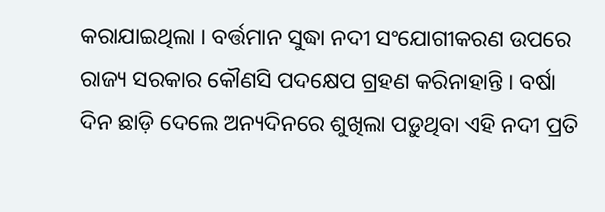କରାଯାଇଥିଲା । ବର୍ତ୍ତମାନ ସୁଦ୍ଧା ନଦୀ ସଂଯୋଗୀକରଣ ଉପରେ ରାଜ୍ୟ ସରକାର କୌଣସି ପଦକ୍ଷେପ ଗ୍ରହଣ କରିନାହାନ୍ତି । ବର୍ଷା ଦିନ ଛାଡ଼ି ଦେଲେ ଅନ୍ୟଦିନରେ ଶୁଖିଲା ପଡ଼ୁଥିବା ଏହି ନଦୀ ପ୍ରତି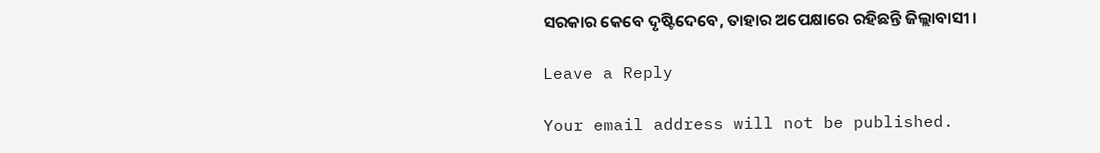ସରକାର କେବେ ଦୃଷ୍ଟିଦେବେ, ତାହାର ଅପେକ୍ଷାରେ ରହିଛନ୍ତି ଜିଲ୍ଲାବାସୀ ।

Leave a Reply

Your email address will not be published.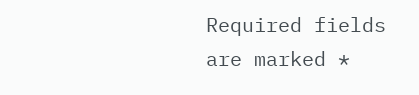Required fields are marked *